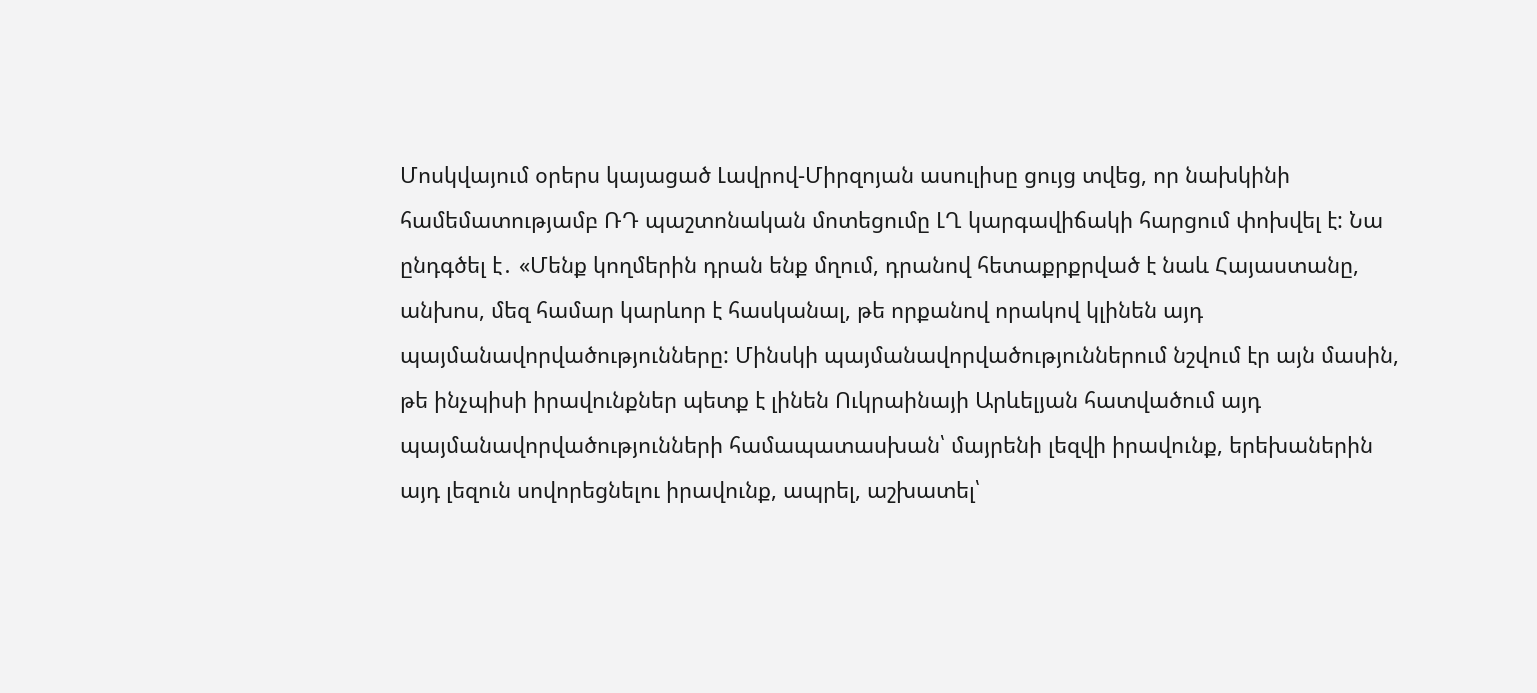Մոսկվայում օրերս կայացած Լավրով-Միրզոյան ասուլիսը ցույց տվեց, որ նախկինի համեմատությամբ ՌԴ պաշտոնական մոտեցումը ԼՂ կարգավիճակի հարցում փոխվել է: Նա ընդգծել է․ «Մենք կողմերին դրան ենք մղում, դրանով հետաքրքրված է նաև Հայաստանը, անխոս, մեզ համար կարևոր է հասկանալ, թե որքանով որակով կլինեն այդ պայմանավորվածությունները: Մինսկի պայմանավորվածություններում նշվում էր այն մասին, թե ինչպիսի իրավունքներ պետք է լինեն Ուկրաինայի Արևելյան հատվածում այդ պայմանավորվածությունների համապատասխան՝ մայրենի լեզվի իրավունք, երեխաներին այդ լեզուն սովորեցնելու իրավունք, ապրել, աշխատել՝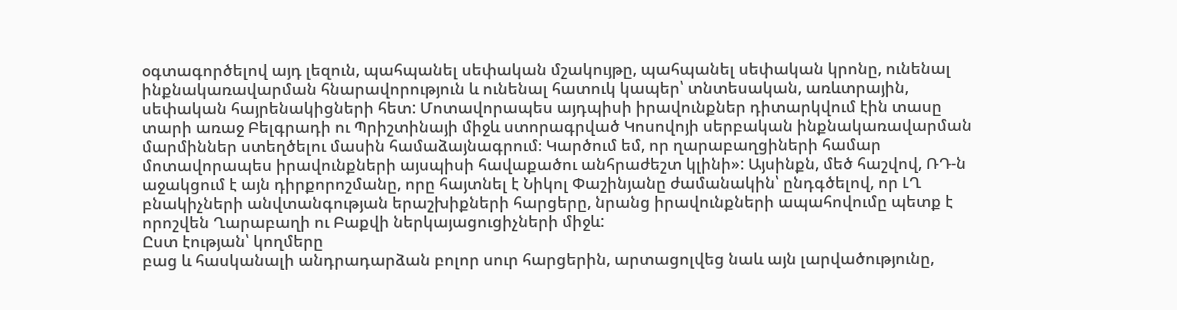օգտագործելով այդ լեզուն, պահպանել սեփական մշակույթը, պահպանել սեփական կրոնը, ունենալ ինքնակառավարման հնարավորություն և ունենալ հատուկ կապեր՝ տնտեսական, առևտրային, սեփական հայրենակիցների հետ: Մոտավորապես այդպիսի իրավունքներ դիտարկվում էին տասը տարի առաջ Բելգրադի ու Պրիշտինայի միջև ստորագրված Կոսովոյի սերբական ինքնակառավարման մարմիններ ստեղծելու մասին համաձայնագրում։ Կարծում եմ, որ ղարաբաղցիների համար մոտավորապես իրավունքների այսպիսի հավաքածու անհրաժեշտ կլինի»: Այսինքն, մեծ հաշվով, ՌԴ-ն աջակցում է այն դիրքորոշմանը, որը հայտնել է Նիկոլ Փաշինյանը ժամանակին՝ ընդգծելով, որ ԼՂ բնակիչների անվտանգության երաշխիքների հարցերը, նրանց իրավունքների ապահովումը պետք է որոշվեն Ղարաբաղի ու Բաքվի ներկայացուցիչների միջև:
Ըստ էության՝ կողմերը
բաց և հասկանալի անդրադարձան բոլոր սուր հարցերին, արտացոլվեց նաև այն լարվածությունը,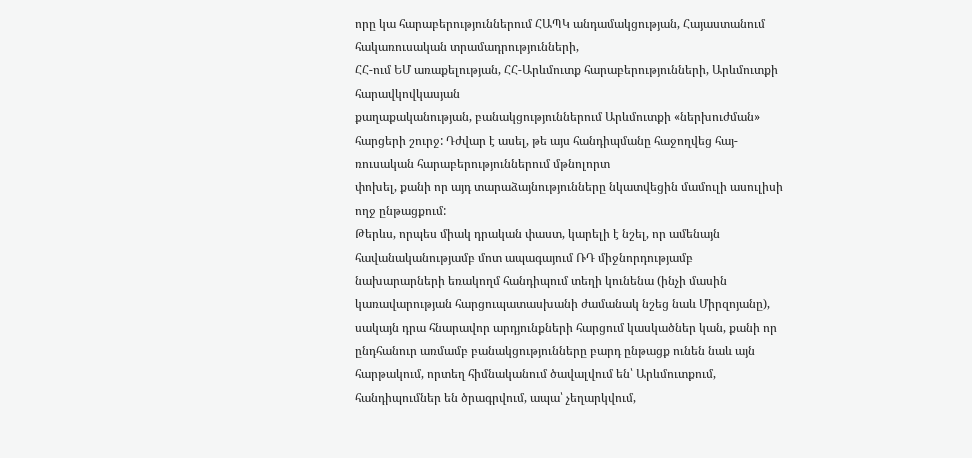որը կա հարաբերություններում ՀԱՊԿ անդամակցության, Հայաստանում հակառուսական տրամադրությունների,
ՀՀ-ում ԵՄ առաքելության, ՀՀ-Արևմուտք հարաբերությունների, Արևմուտքի հարավկովկասյան
քաղաքականության, բանակցություններում Արևմուտքի «ներխուժման» հարցերի շուրջ: Դժվար է ասել, թե այս հանդիպմանը հաջողվեց հայ-ռուսական հարաբերություններում մթնոլորտ
փոխել, քանի որ այդ տարաձայնությունները նկատվեցին մամուլի ասուլիսի ողջ ընթացքում:
Թերևս, որպես միակ դրական փաստ, կարելի է նշել, որ ամենայն հավանականությամբ մոտ ապագայում ՌԴ միջնորդությամբ նախարարների եռակողմ հանդիպում տեղի կունենա (ինչի մասին կառավարության հարցուպատասխանի ժամանակ նշեց նաև Միրզոյանը), սակայն դրա հնարավոր արդյունքների հարցում կասկածներ կան, քանի որ ընդհանուր առմամբ բանակցությունները բարդ ընթացք ունեն նաև այն հարթակում, որտեղ հիմնականում ծավալվում են՝ Արևմուտքում, հանդիպումներ են ծրագրվում, ապա՝ չեղարկվում,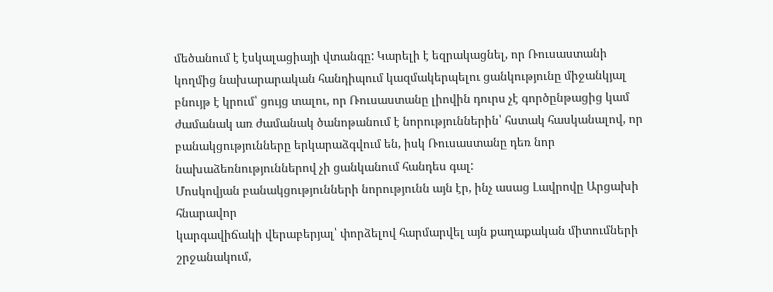մեծանում է էսկալացիայի վտանգը: Կարելի է եզրակացնել, որ Ռուսաստանի կողմից նախարարական հանդիպում կազմակերպելու ցանկությունը միջանկյալ բնույթ է կրում՝ ցույց տալու, որ Ռուսաստանը լիովին դուրս չէ գործընթացից կամ ժամանակ առ ժամանակ ծանոթանում է նորություններին՝ հստակ հասկանալով, որ բանակցությունները երկարաձգվում են, իսկ Ռուսաստանը դեռ նոր նախաձեռնություններով չի ցանկանում հանդես գալ:
Մոսկովյան բանակցությունների նորությունն այն էր, ինչ ասաց Լավրովը Արցախի հնարավոր
կարգավիճակի վերաբերյալ՝ փորձելով հարմարվել այն քաղաքական միտումների շրջանակում,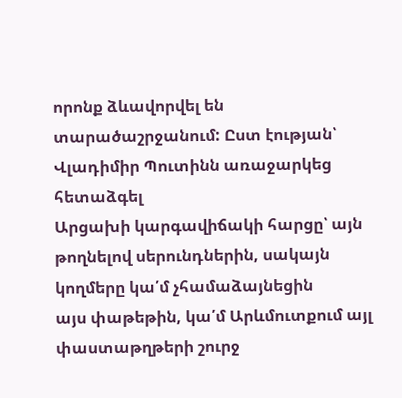որոնք ձևավորվել են տարածաշրջանում: Ըստ էության՝ Վլադիմիր Պուտինն առաջարկեց հետաձգել
Արցախի կարգավիճակի հարցը՝ այն թողնելով սերունդներին, սակայն կողմերը կա՛մ չհամաձայնեցին
այս փաթեթին, կա՛մ Արևմուտքում այլ փաստաթղթերի շուրջ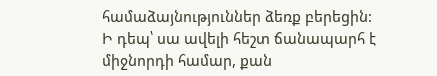համաձայնություններ ձեռք բերեցին:
Ի դեպ՝ սա ավելի հեշտ ճանապարհ է միջնորդի համար, քան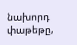նախորդ փաթեթը,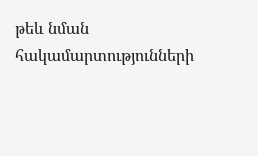թեև նման հակամարտությունների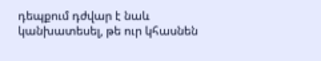դեպքում դժվար է նաև կանխատեսել, թե ուր կհասնեն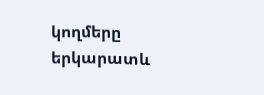կողմերը երկարատև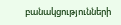բանակցությունների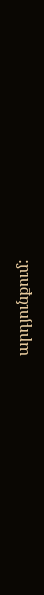արդյունքում: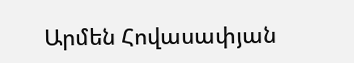Արմեն Հովասափյան